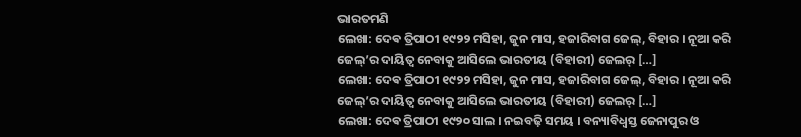ଭାରତମଣି
ଲେଖା: ଦେଵ ତ୍ରିପାଠୀ ୧୯୨୨ ମସିହା, ଜୁନ ମାସ, ହଜାରିବାଗ ଜେଲ୍, ବିହାର । ନୂଆ କରି ଜେଲ୍’ର ଦାୟିତ୍ଵ ନେବାକୁ ଆସିଲେ ଭାରତୀୟ (ବିହାରୀ) ଜେଲର୍ […]
ଲେଖା: ଦେଵ ତ୍ରିପାଠୀ ୧୯୨୨ ମସିହା, ଜୁନ ମାସ, ହଜାରିବାଗ ଜେଲ୍, ବିହାର । ନୂଆ କରି ଜେଲ୍’ର ଦାୟିତ୍ଵ ନେବାକୁ ଆସିଲେ ଭାରତୀୟ (ବିହାରୀ) ଜେଲର୍ […]
ଲେଖା: ଦେଵ ତ୍ରିପାଠୀ ୧୯୨୦ ସାଲ । ନଇବଢ଼ି ସମୟ । ବନ୍ୟାବିଧ୍ୱସ୍ତ ଜେନାପୁର ଓ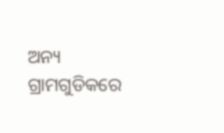ଅନ୍ୟ ଗ୍ରାମଗୁଡିକରେ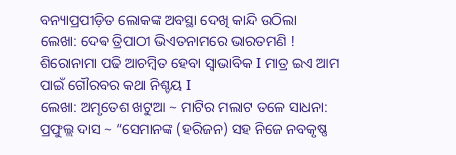ବନ୍ୟାପ୍ରପୀଡ଼ିତ ଲୋକଙ୍କ ଅବସ୍ଥା ଦେଖି କାନ୍ଦି ଉଠିଲା
ଲେଖା: ଦେଵ ତ୍ରିପାଠୀ ଭିଏତନାମରେ ଭାରତମଣି ! ଶିରୋନାମା ପଢି ଆଚମ୍ବିତ ହେବା ସ୍ୱାଭାବିକ I ମାତ୍ର ଇଏ ଆମ ପାଇଁ ଗୌରବର କଥା ନିଶ୍ଚୟ I
ଲେଖା: ଅମୃତେଶ ଖଟୁଆ ~ ମାଟିର ମଲାଟ ତଳେ ସାଧନା: ପ୍ରଫୁଲ୍ଲ ଦାସ ~ “ସେମାନଙ୍କ (ହରିଜନ) ସହ ନିଜେ ନବକୃଷ୍ଣ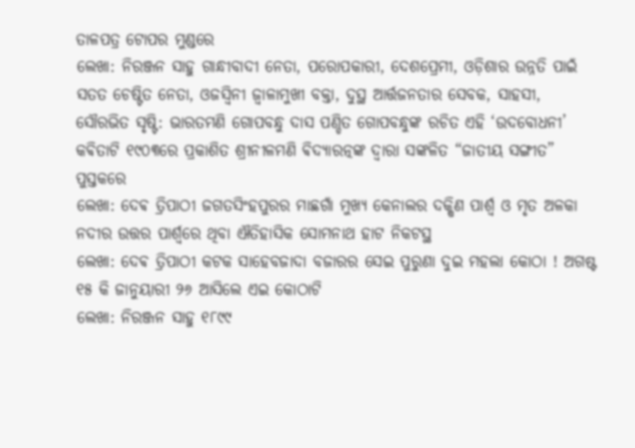ତାଳପତ୍ର ଟୋପର ମୁଣ୍ଡରେ
ଲେଖା: ନିରଞ୍ଜନ ସାହୁ ଗାନ୍ଧୀବାଦୀ ନେତା, ପରୋପକାରୀ, ଦେଶପ୍ରେମୀ, ଓଡ଼ିଶାର ଉନ୍ନତି ପାଇଁ ସତତ ଚେଷ୍ଟିତ ନେତା, ଓଜସ୍ଵିନୀ ଜ୍ୱାଳାମୁଖୀ ବକ୍ତା, ଦୁସ୍ଥ ଆର୍ତ୍ତଜନତାର ସେବକ, ସାହସୀ,
ସୌରଭିତ ସୃଷ୍ଟି: ଭାରତମଣି ଗୋପବନ୍ଧୁ ଦାସ ପଣ୍ଡିତ ଗୋପବନ୍ଧୁଙ୍କ ରଚିତ ଏହି ‘ଉଦବୋଧନୀ’ କଵିତାଟି ୧୯୦୩ରେ ପ୍ରକାଶିତ ଶ୍ରୀନୀଳମଣି ଵିଦ୍ଯାରତ୍ନଙ୍କ ଦ୍ଵାରା ସଙ୍କଳିତ “ଜାତୀୟ ସଙ୍ଗୀତ” ପୁସ୍ତକରେ
ଲେଖା: ଦେଵ ତ୍ରିପାଠୀ ଜଗତସିଂହପୁରର ମାଛଗାଁ ମୁଖ୍ୟ କେନାଲର ଦକ୍ଷିଣ ପାର୍ଶ୍ଵ ଓ ମୃତ ଅଳକା ନଦୀର ଉତ୍ତର ପାର୍ଶ୍ୱରେ ଥିବା ଐତିହାସିକ ସୋମନାଥ ହାଟ ନିକଟସ୍ଥ
ଲେଖା: ଦେଵ ତ୍ରିପାଠୀ କଟକ ସାହେବଜାଦା ବଜାରର ସେଇ ପୁରୁଣା ଦୁଇ ମହଲା କୋଠା ! ଅଗଷ୍ଟ ୧୫ କି ଜାନୁୟାରୀ ୨୬ ଆସିଲେ ଏଇ କୋଠାଟି
ଲେଖା: ନିରଞ୍ଜନ ସାହୁ ୧୮୯୯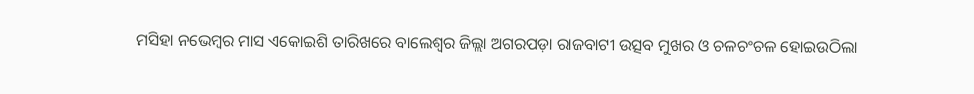ମସିହା ନଭେମ୍ବର ମାସ ଏକୋଇଶି ତାରିଖରେ ବାଲେଶ୍ଵର ଜିଲ୍ଲା ଅଗରପଡ଼ା ରାଜବାଟୀ ଉତ୍ସବ ମୁଖର ଓ ଚଳଚଂଚଳ ହୋଇଉଠିଲା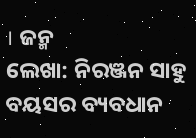। ଜନ୍ମ
ଲେଖା: ନିରଞ୍ଜନ ସାହୁ ବୟସର ବ୍ୟବଧାନ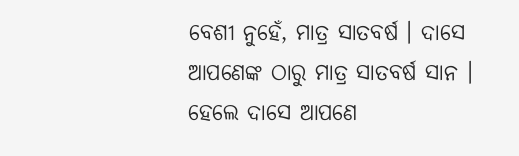ବେଶୀ ନୁହେଁ, ମାତ୍ର ସାତବର୍ଷ । ଦାସେ ଆପଣେଙ୍କ ଠାରୁ ମାତ୍ର ସାତବର୍ଷ ସାନ । ହେଲେ ଦାସେ ଆପଣେ